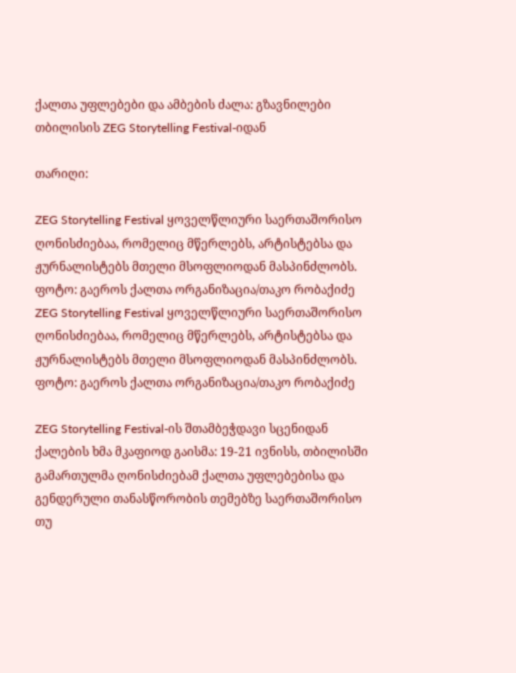ქალთა უფლებები და ამბების ძალა: გზავნილები თბილისის ZEG Storytelling Festival-იდან

თარიღი:

ZEG Storytelling Festival ყოველწლიური საერთაშორისო ღონისძიებაა, რომელიც მწერლებს, არტისტებსა და ჟურნალისტებს მთელი მსოფლიოდან მასპინძლობს. ფოტო: გაეროს ქალთა ორგანიზაცია/თაკო რობაქიძე
ZEG Storytelling Festival ყოველწლიური საერთაშორისო ღონისძიებაა, რომელიც მწერლებს, არტისტებსა და ჟურნალისტებს მთელი მსოფლიოდან მასპინძლობს. ფოტო: გაეროს ქალთა ორგანიზაცია/თაკო რობაქიძე

ZEG Storytelling Festival-ის შთამბეჭდავი სცენიდან ქალების ხმა მკაფიოდ გაისმა: 19-21 ივნისს, თბილისში გამართულმა ღონისძიებამ ქალთა უფლებებისა და გენდერული თანასწორობის თემებზე საერთაშორისო თუ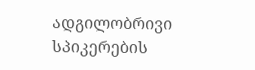ადგილობრივი სპიკერების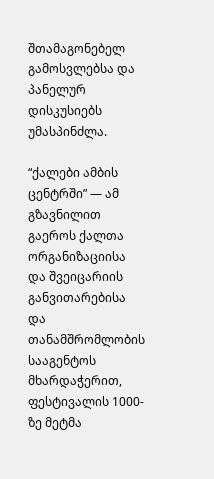შთამაგონებელ გამოსვლებსა და პანელურ დისკუსიებს უმასპინძლა.

“ქალები ამბის ცენტრში” — ამ გზავნილით გაეროს ქალთა ორგანიზაციისა და შვეიცარიის განვითარებისა და თანამშრომლობის სააგენტოს მხარდაჭერით, ფესტივალის 1000-ზე მეტმა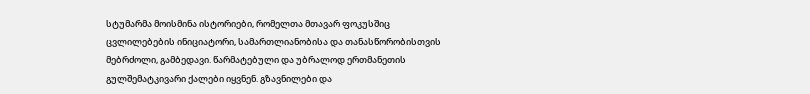სტუმარმა მოისმინა ისტორიები, რომელთა მთავარ ფოკუსშიც ცვლილებების ინიციატორი, სამართლიანობისა და თანასწორობისთვის მებრძოლი, გამბედავი. წარმატებული და უბრალოდ ერთმანეთის გულშემატკივარი ქალები იყვნენ. გზავნილები და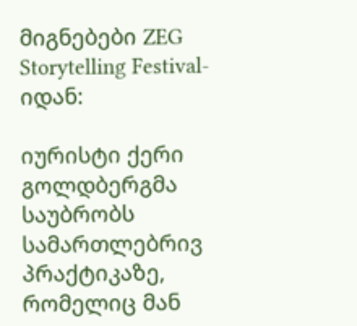მიგნებები ZEG Storytelling Festival-იდან:

იურისტი ქერი გოლდბერგმა საუბრობს სამართლებრივ პრაქტიკაზე, რომელიც მან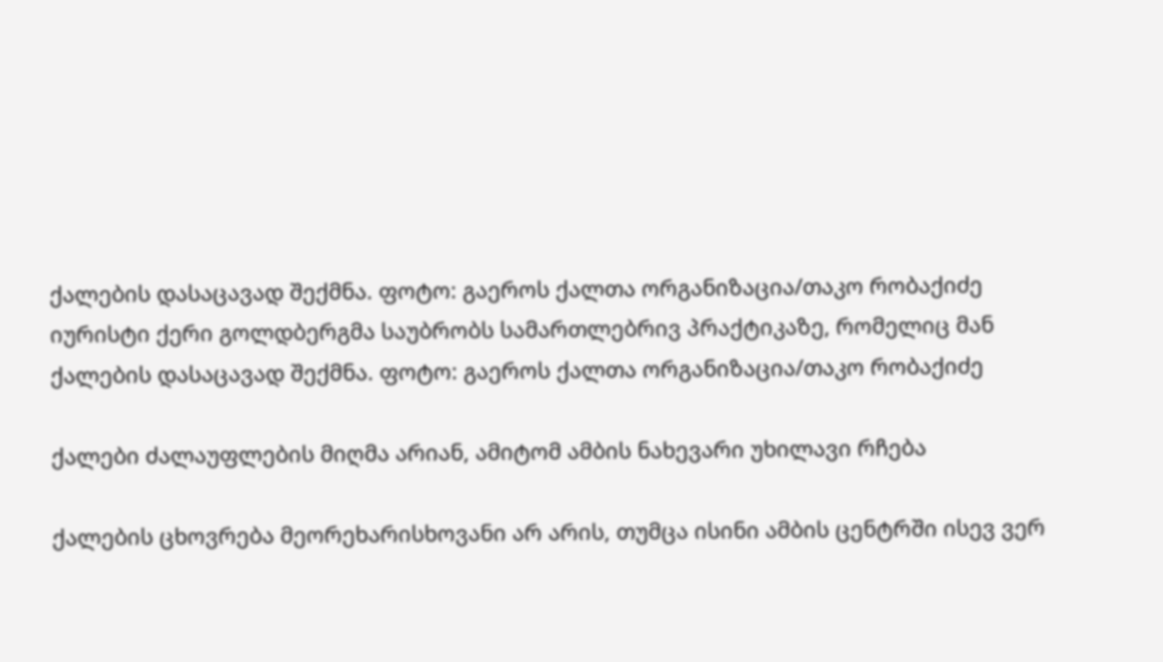ქალების დასაცავად შექმნა. ფოტო: გაეროს ქალთა ორგანიზაცია/თაკო რობაქიძე
იურისტი ქერი გოლდბერგმა საუბრობს სამართლებრივ პრაქტიკაზე, რომელიც მან ქალების დასაცავად შექმნა. ფოტო: გაეროს ქალთა ორგანიზაცია/თაკო რობაქიძე

ქალები ძალაუფლების მიღმა არიან, ამიტომ ამბის ნახევარი უხილავი რჩება

ქალების ცხოვრება მეორეხარისხოვანი არ არის, თუმცა ისინი ამბის ცენტრში ისევ ვერ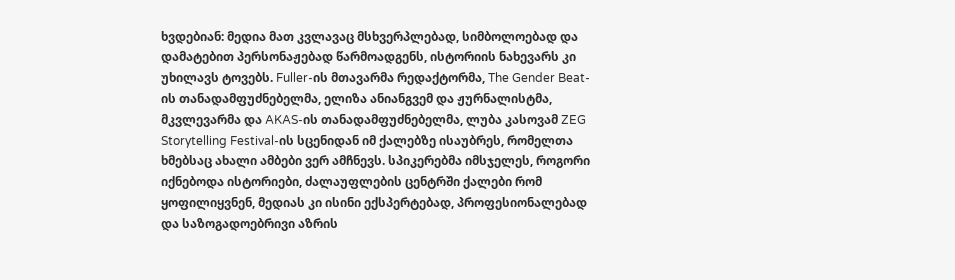ხვდებიან: მედია მათ კვლავაც მსხვერპლებად, სიმბოლოებად და დამატებით პერსონაჟებად წარმოადგენს, ისტორიის ნახევარს კი უხილავს ტოვებს. Fuller-ის მთავარმა რედაქტორმა, The Gender Beat-ის თანადამფუძნებელმა, ელიზა ანიანგვემ და ჟურნალისტმა, მკვლევარმა და AKAS-ის თანადამფუძნებელმა, ლუბა კასოვამ ZEG Storytelling Festival-ის სცენიდან იმ ქალებზე ისაუბრეს, რომელთა ხმებსაც ახალი ამბები ვერ ამჩნევს. სპიკერებმა იმსჯელეს, როგორი იქნებოდა ისტორიები, ძალაუფლების ცენტრში ქალები რომ ყოფილიყვნენ, მედიას კი ისინი ექსპერტებად, პროფესიონალებად და საზოგადოებრივი აზრის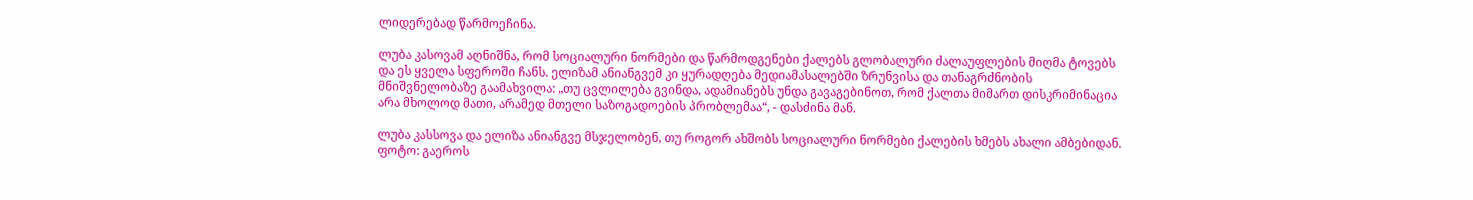ლიდერებად წარმოეჩინა.

ლუბა კასოვამ აღნიშნა, რომ სოციალური ნორმები და წარმოდგენები ქალებს გლობალური ძალაუფლების მიღმა ტოვებს და ეს ყველა სფეროში ჩანს. ელიზამ ანიანგვემ კი ყურადღება მედიამასალებში ზრუნვისა და თანაგრძნობის მნიშვნელობაზე გაამახვილა: „თუ ცვლილება გვინდა, ადამიანებს უნდა გავაგებინოთ, რომ ქალთა მიმართ დისკრიმინაცია არა მხოლოდ მათი, არამედ მთელი საზოგადოების პრობლემაა“, - დასძინა მან.

ლუბა კასსოვა და ელიზა ანიანგვე მსჯელობენ, თუ როგორ ახშობს სოციალური ნორმები ქალების ხმებს ახალი ამბებიდან. ფოტო: გაეროს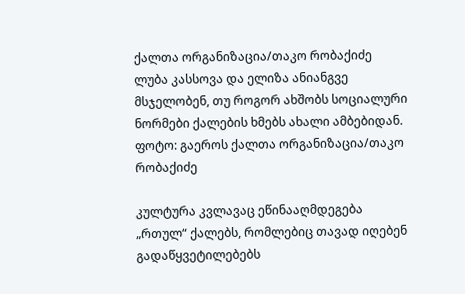ქალთა ორგანიზაცია/თაკო რობაქიძე
ლუბა კასსოვა და ელიზა ანიანგვე მსჯელობენ, თუ როგორ ახშობს სოციალური ნორმები ქალების ხმებს ახალი ამბებიდან. ფოტო: გაეროს ქალთა ორგანიზაცია/თაკო რობაქიძე

კულტურა კვლავაც ეწინააღმდეგება „რთულ“ ქალებს, რომლებიც თავად იღებენ გადაწყვეტილებებს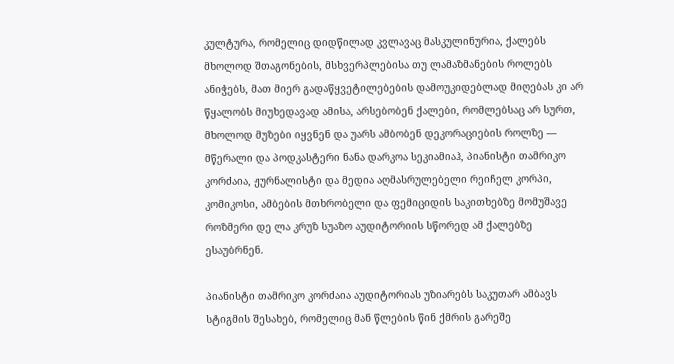კულტურა, რომელიც დიდწილად კვლავაც მასკულინურია, ქალებს მხოლოდ შთაგონების, მსხვერპლებისა თუ ლამაზმანების როლებს ანიჭებს, მათ მიერ გადაწყვეტილებების დამოუკიდებლად მიღებას კი არ წყალობს მიუხედავად ამისა, არსებობენ ქალები, რომლებსაც არ სურთ, მხოლოდ მუზები იყვნენ და უარს ამბობენ დეკორაციების როლზე — მწერალი და პოდკასტერი ნანა დარკოა სეკიამიაჰ, პიანისტი თამრიკო კორძაია, ჟურნალისტი და მედია აღმასრულებელი რეიჩელ კორპი, კომიკოსი, ამბების მთხრობელი და ფემიციდის საკითხებზე მომუშავე როზმერი დე ლა კრუზ სუაზო აუდიტორიის სწორედ ამ ქალებზე ესაუბრნენ.

პიანისტი თამრიკო კორძაია აუდიტორიას უზიარებს საკუთარ ამბავს სტიგმის შესახებ, რომელიც მან წლების წინ ქმრის გარეშე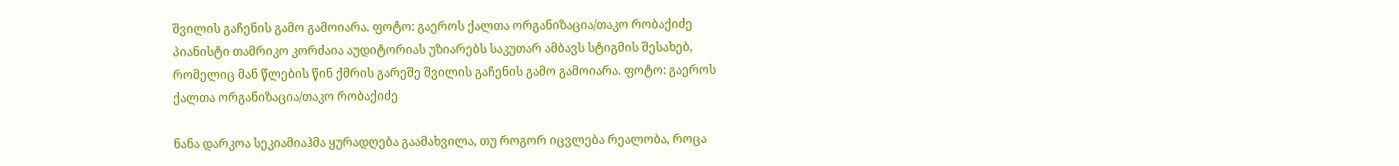შვილის გაჩენის გამო გამოიარა. ფოტო: გაეროს ქალთა ორგანიზაცია/თაკო რობაქიძე
პიანისტი თამრიკო კორძაია აუდიტორიას უზიარებს საკუთარ ამბავს სტიგმის შესახებ, რომელიც მან წლების წინ ქმრის გარეშე შვილის გაჩენის გამო გამოიარა. ფოტო: გაეროს ქალთა ორგანიზაცია/თაკო რობაქიძე

ნანა დარკოა სეკიამიაჰმა ყურადღება გაამახვილა, თუ როგორ იცვლება რეალობა, როცა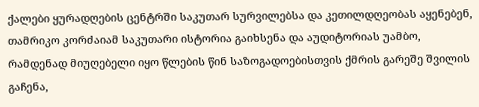ქალები ყურადღების ცენტრში საკუთარ სურვილებსა და კეთილდღეობას აყენებენ, თამრიკო კორძაიამ საკუთარი ისტორია გაიხსენა და აუდიტორიას უამბო, რამდენად მიუღებელი იყო წლების წინ საზოგადოებისთვის ქმრის გარეშე შვილის გაჩენა,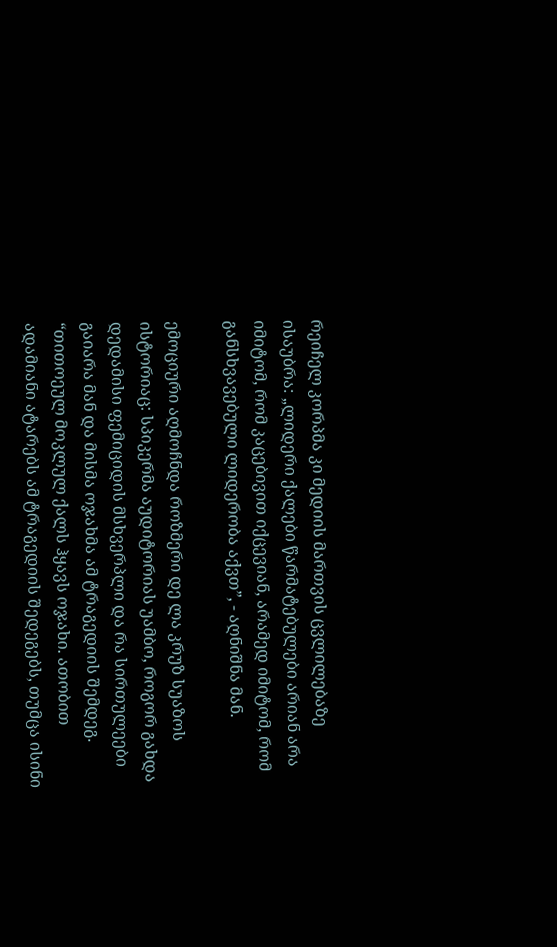რეიჩელ კორპმა კი მედიის მართვის ცვლილებაზე ისაუბრა: „ლიდერი ქალები წარმატებულები არიან არა იმიტომ, რომ კაცებივით იქცევიან, არამედ იმიტომ, რომ განსხვავებული ლიდერობა აქვთ”, - აღნიშნა მან.

ემოციური აღმოჩნდა როზმერი დე ლა კრუზ სუაზოს ისტორიაც: სპიკერმა აუდიტორიას უამბო, როგორ გახდა დედამისი ფემიციდის მსხვერპლი და რა სირთულეები გაიარა მან და მისმა ოჯახმა ამ ტრაგედიის შემდეგ. “თითოეულ მოკლულ ქალს ჰყავს ოჯახი. ათობით ადამიანი ატარებს ამ ტრაგედიის შედეგებს, თუმცა ისინი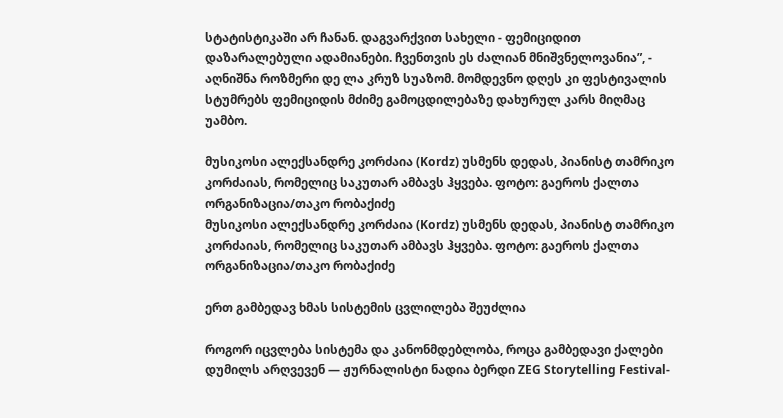სტატისტიკაში არ ჩანან. დაგვარქვით სახელი - ფემიციდით დაზარალებული ადამიანები. ჩვენთვის ეს ძალიან მნიშვნელოვანია”, - აღნიშნა როზმერი დე ლა კრუზ სუაზომ. მომდევნო დღეს კი ფესტივალის სტუმრებს ფემიციდის მძიმე გამოცდილებაზე დახურულ კარს მიღმაც უამბო.

მუსიკოსი ალექსანდრე კორძაია (Kordz) უსმენს დედას, პიანისტ თამრიკო კორძაიას, რომელიც საკუთარ ამბავს ჰყვება. ფოტო: გაეროს ქალთა ორგანიზაცია/თაკო რობაქიძე
მუსიკოსი ალექსანდრე კორძაია (Kordz) უსმენს დედას, პიანისტ თამრიკო კორძაიას, რომელიც საკუთარ ამბავს ჰყვება. ფოტო: გაეროს ქალთა ორგანიზაცია/თაკო რობაქიძე

ერთ გამბედავ ხმას სისტემის ცვლილება შეუძლია

როგორ იცვლება სისტემა და კანონმდებლობა, როცა გამბედავი ქალები დუმილს არღვევენ — ჟურნალისტი ნადია ბერდი ZEG Storytelling Festival-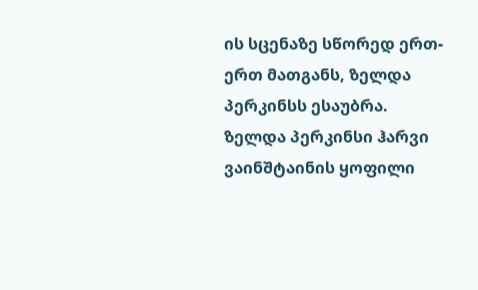ის სცენაზე სწორედ ერთ-ერთ მათგანს, ზელდა პერკინსს ესაუბრა. ზელდა პერკინსი ჰარვი ვაინშტაინის ყოფილი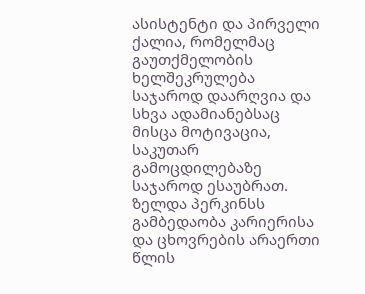ასისტენტი და პირველი ქალია, რომელმაც გაუთქმელობის ხელშეკრულება საჯაროდ დაარღვია და სხვა ადამიანებსაც მისცა მოტივაცია, საკუთარ გამოცდილებაზე საჯაროდ ესაუბრათ. ზელდა პერკინსს გამბედაობა კარიერისა და ცხოვრების არაერთი წლის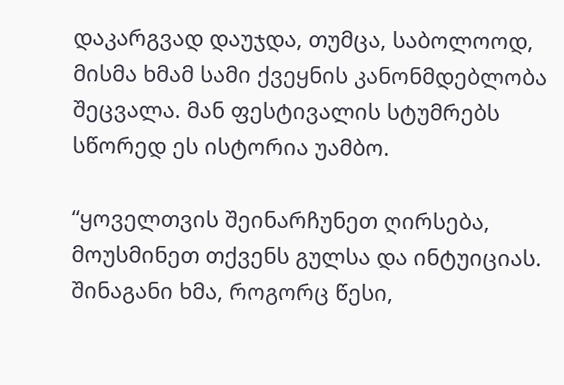დაკარგვად დაუჯდა, თუმცა, საბოლოოდ, მისმა ხმამ სამი ქვეყნის კანონმდებლობა შეცვალა. მან ფესტივალის სტუმრებს სწორედ ეს ისტორია უამბო.

“ყოველთვის შეინარჩუნეთ ღირსება, მოუსმინეთ თქვენს გულსა და ინტუიციას. შინაგანი ხმა, როგორც წესი,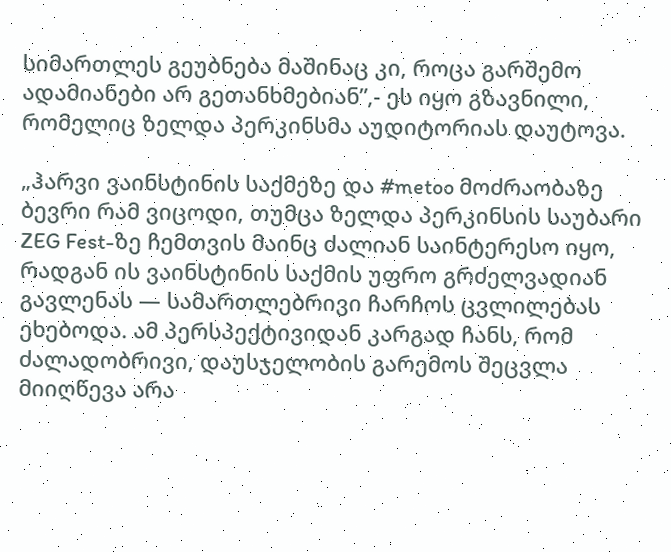სიმართლეს გეუბნება მაშინაც კი, როცა გარშემო ადამიანები არ გეთანხმებიან”,- ეს იყო გზავნილი, რომელიც ზელდა პერკინსმა აუდიტორიას დაუტოვა.

„ჰარვი ვაინსტინის საქმეზე და #metoo მოძრაობაზე ბევრი რამ ვიცოდი, თუმცა ზელდა პერკინსის საუბარი ZEG Fest-ზე ჩემთვის მაინც ძალიან საინტერესო იყო, რადგან ის ვაინსტინის საქმის უფრო გრძელვადიან გავლენას — სამართლებრივი ჩარჩოს ცვლილებას ეხებოდა. ამ პერსპექტივიდან კარგად ჩანს, რომ ძალადობრივი, დაუსჯელობის გარემოს შეცვლა მიიღწევა არა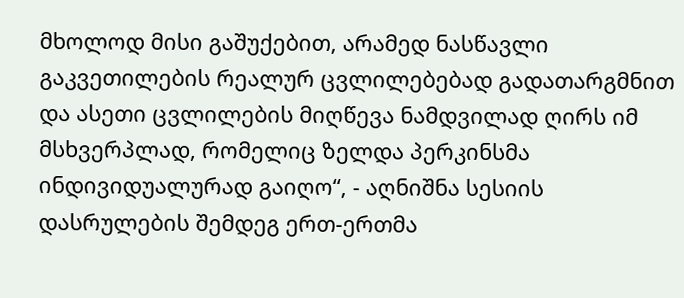მხოლოდ მისი გაშუქებით, არამედ ნასწავლი გაკვეთილების რეალურ ცვლილებებად გადათარგმნით და ასეთი ცვლილების მიღწევა ნამდვილად ღირს იმ მსხვერპლად, რომელიც ზელდა პერკინსმა ინდივიდუალურად გაიღო“, - აღნიშნა სესიის დასრულების შემდეგ ერთ-ერთმა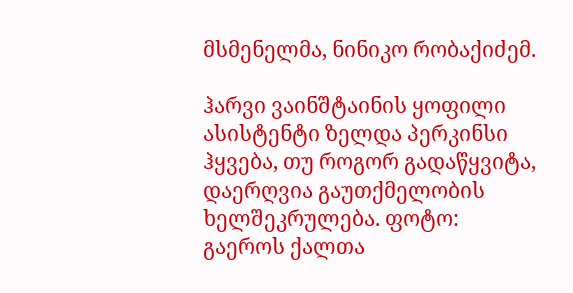მსმენელმა, ნინიკო რობაქიძემ.

ჰარვი ვაინშტაინის ყოფილი ასისტენტი ზელდა პერკინსი ჰყვება, თუ როგორ გადაწყვიტა, დაერღვია გაუთქმელობის ხელშეკრულება. ფოტო: გაეროს ქალთა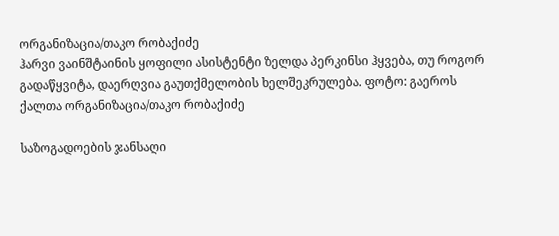ორგანიზაცია/თაკო რობაქიძე
ჰარვი ვაინშტაინის ყოფილი ასისტენტი ზელდა პერკინსი ჰყვება, თუ როგორ გადაწყვიტა, დაერღვია გაუთქმელობის ხელშეკრულება. ფოტო: გაეროს ქალთა ორგანიზაცია/თაკო რობაქიძე

საზოგადოების ჯანსაღი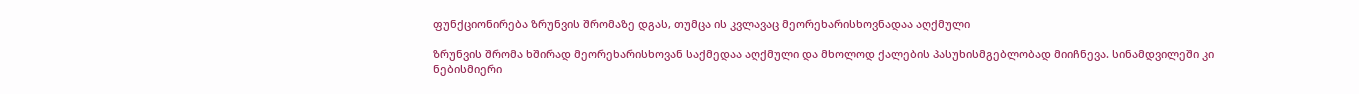ფუნქციონირება ზრუნვის შრომაზე დგას, თუმცა ის კვლავაც მეორეხარისხოვნადაა აღქმული

ზრუნვის შრომა ხშირად მეორეხარისხოვან საქმედაა აღქმული და მხოლოდ ქალების პასუხისმგებლობად მიიჩნევა. სინამდვილეში კი ნებისმიერი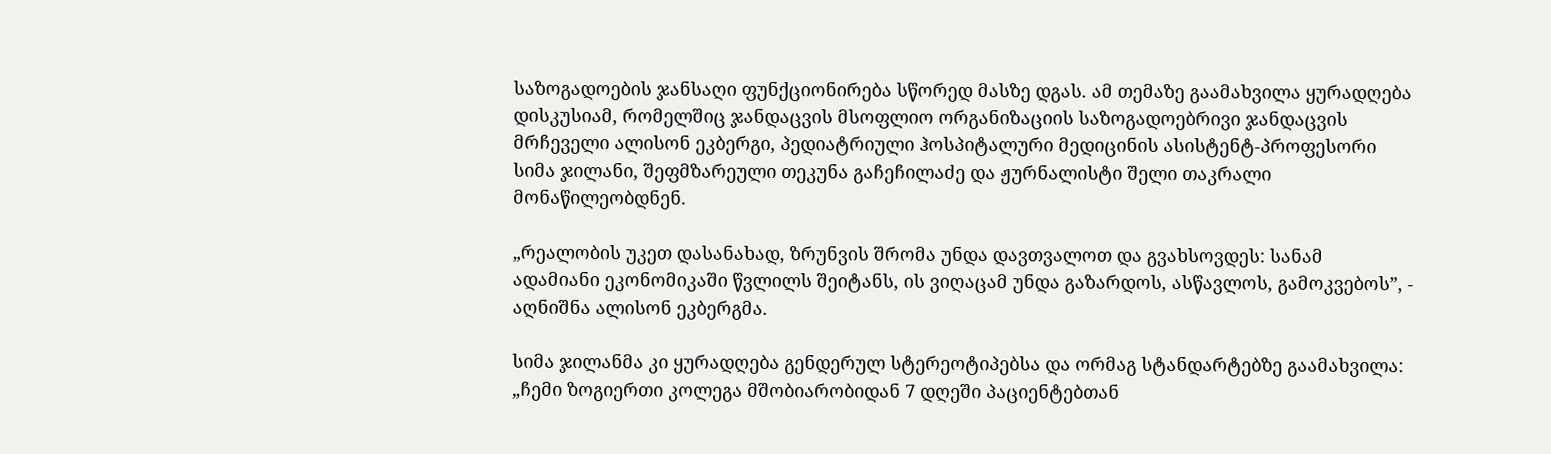საზოგადოების ჯანსაღი ფუნქციონირება სწორედ მასზე დგას. ამ თემაზე გაამახვილა ყურადღება დისკუსიამ, რომელშიც ჯანდაცვის მსოფლიო ორგანიზაციის საზოგადოებრივი ჯანდაცვის მრჩეველი ალისონ ეკბერგი, პედიატრიული ჰოსპიტალური მედიცინის ასისტენტ-პროფესორი სიმა ჯილანი, შეფმზარეული თეკუნა გაჩეჩილაძე და ჟურნალისტი შელი თაკრალი მონაწილეობდნენ.

„რეალობის უკეთ დასანახად, ზრუნვის შრომა უნდა დავთვალოთ და გვახსოვდეს: სანამ ადამიანი ეკონომიკაში წვლილს შეიტანს, ის ვიღაცამ უნდა გაზარდოს, ასწავლოს, გამოკვებოს”, - აღნიშნა ალისონ ეკბერგმა.

სიმა ჯილანმა კი ყურადღება გენდერულ სტერეოტიპებსა და ორმაგ სტანდარტებზე გაამახვილა: „ჩემი ზოგიერთი კოლეგა მშობიარობიდან 7 დღეში პაციენტებთან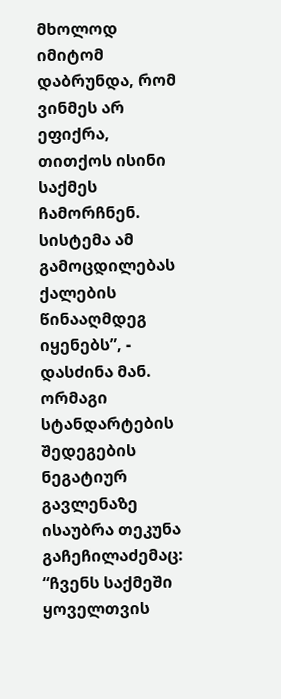მხოლოდ იმიტომ დაბრუნდა, რომ ვინმეს არ ეფიქრა, თითქოს ისინი საქმეს ჩამორჩნენ. სისტემა ამ გამოცდილებას ქალების წინააღმდეგ იყენებს”, - დასძინა მან. ორმაგი სტანდარტების შედეგების ნეგატიურ გავლენაზე ისაუბრა თეკუნა გაჩეჩილაძემაც: “ჩვენს საქმეში ყოველთვის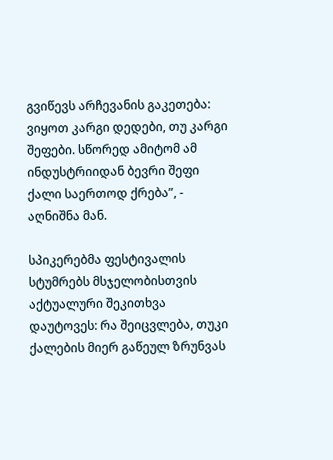გვიწევს არჩევანის გაკეთება: ვიყოთ კარგი დედები, თუ კარგი შეფები. სწორედ ამიტომ ამ ინდუსტრიიდან ბევრი შეფი ქალი საერთოდ ქრება”, - აღნიშნა მან.

სპიკერებმა ფესტივალის სტუმრებს მსჯელობისთვის აქტუალური შეკითხვა დაუტოვეს: რა შეიცვლება, თუკი ქალების მიერ გაწეულ ზრუნვას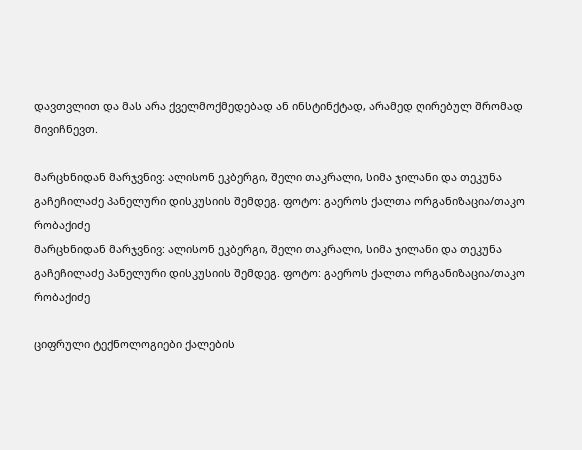დავთვლით და მას არა ქველმოქმედებად ან ინსტინქტად, არამედ ღირებულ შრომად მივიჩნევთ.

მარცხნიდან მარჯვნივ: ალისონ ეკბერგი, შელი თაკრალი, სიმა ჯილანი და თეკუნა გაჩეჩილაძე პანელური დისკუსიის შემდეგ. ფოტო: გაეროს ქალთა ორგანიზაცია/თაკო რობაქიძე
მარცხნიდან მარჯვნივ: ალისონ ეკბერგი, შელი თაკრალი, სიმა ჯილანი და თეკუნა გაჩეჩილაძე პანელური დისკუსიის შემდეგ. ფოტო: გაეროს ქალთა ორგანიზაცია/თაკო რობაქიძე

ციფრული ტექნოლოგიები ქალების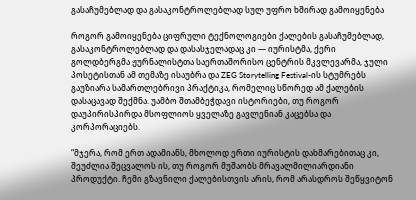გასაჩუმებლად და გასაკონტროლებლად სულ უფრო ხშირად გამოიყენება

როგორ გამოიყენება ციფრული ტექნოლოგიები ქალების გასაჩუმებლად, გასაკონტროლებლად და დასასჯელადაც კი — იურისტმა, ქერი გოლდბერგმა ჟურნალისტთა საერთაშორისო ცენტრის მკვლევარმა, ჯული პოსეტისთან ამ თემაზე ისაუბრა და ZEG Storytelling Festival-ის სტუმრებს გაუზიარა სამართლებრივი პრაქტიკა, რომელიც სწორედ ამ ქალების დასაცავად შექმნა. უამბო შთამბეჭდავი ისტორიები, თუ როგორ დაუპირისპირდა მსოფლიოს ყველაზე გავლენიან კაცებსა და კორპორაციებს.

“მჯერა, რომ ერთ ადამიანს, მხოლოდ ერთი იურისტის დახმარებითაც კი, შეუძლია შეცვალოს ის, თუ როგორ მუშაობს მრავალმილიარდიანი პროდუქტი. ჩემი გზავნილი ქალებისთვის არის, რომ არასდროს შეწყვიტონ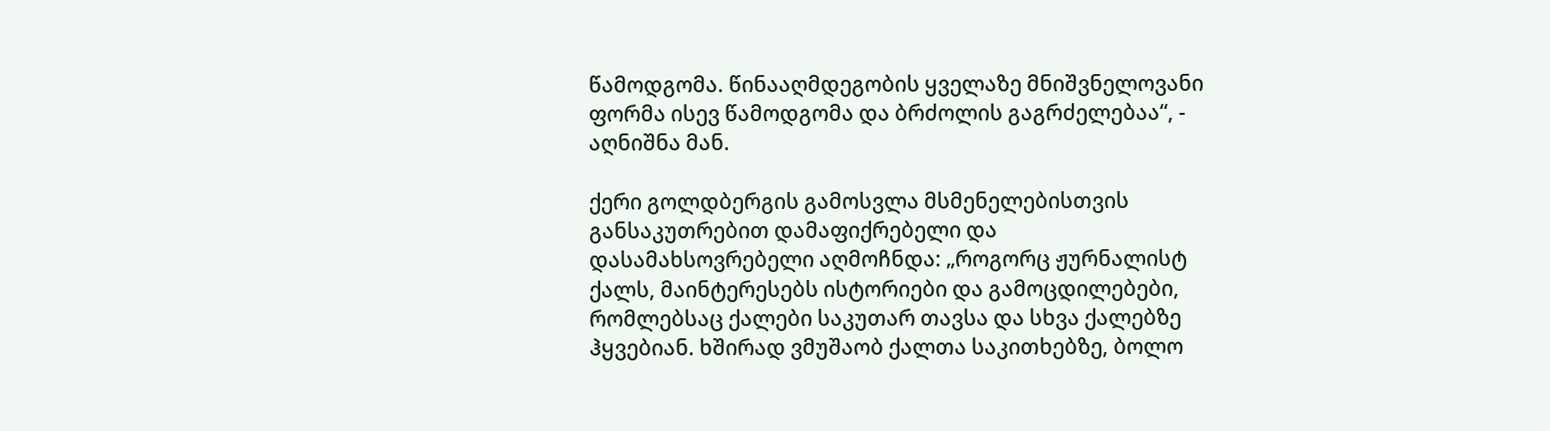წამოდგომა. წინააღმდეგობის ყველაზე მნიშვნელოვანი ფორმა ისევ წამოდგომა და ბრძოლის გაგრძელებაა“, - აღნიშნა მან.

ქერი გოლდბერგის გამოსვლა მსმენელებისთვის განსაკუთრებით დამაფიქრებელი და დასამახსოვრებელი აღმოჩნდა: „როგორც ჟურნალისტ ქალს, მაინტერესებს ისტორიები და გამოცდილებები, რომლებსაც ქალები საკუთარ თავსა და სხვა ქალებზე ჰყვებიან. ხშირად ვმუშაობ ქალთა საკითხებზე, ბოლო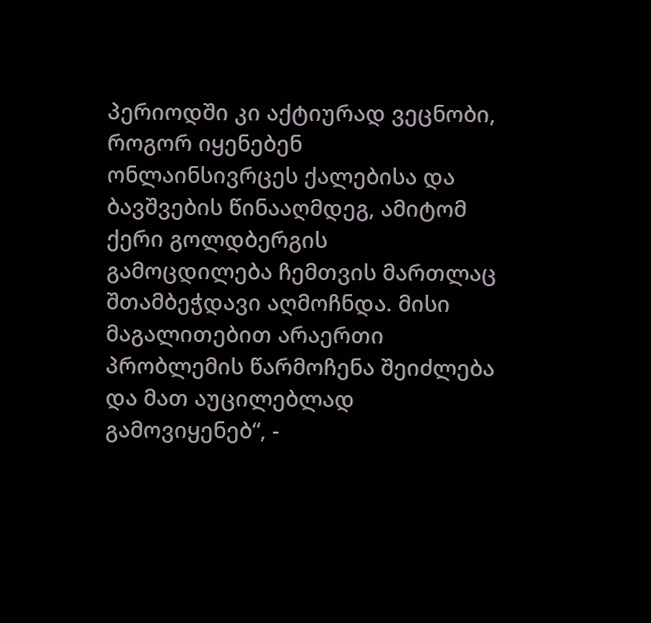პერიოდში კი აქტიურად ვეცნობი, როგორ იყენებენ ონლაინსივრცეს ქალებისა და ბავშვების წინააღმდეგ, ამიტომ ქერი გოლდბერგის გამოცდილება ჩემთვის მართლაც შთამბეჭდავი აღმოჩნდა. მისი მაგალითებით არაერთი პრობლემის წარმოჩენა შეიძლება და მათ აუცილებლად გამოვიყენებ“, -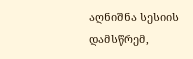აღნიშნა სესიის დამსწრემ,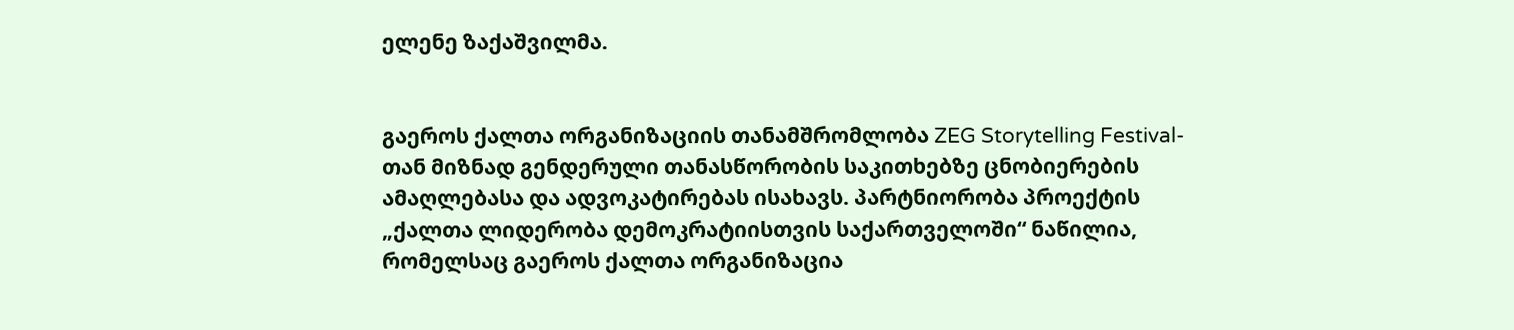ელენე ზაქაშვილმა.


გაეროს ქალთა ორგანიზაციის თანამშრომლობა ZEG Storytelling Festival-თან მიზნად გენდერული თანასწორობის საკითხებზე ცნობიერების ამაღლებასა და ადვოკატირებას ისახავს. პარტნიორობა პროექტის „ქალთა ლიდერობა დემოკრატიისთვის საქართველოში“ ნაწილია, რომელსაც გაეროს ქალთა ორგანიზაცია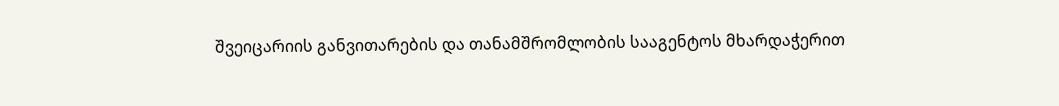შვეიცარიის განვითარების და თანამშრომლობის სააგენტოს მხარდაჭერით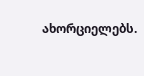ახორციელებს.